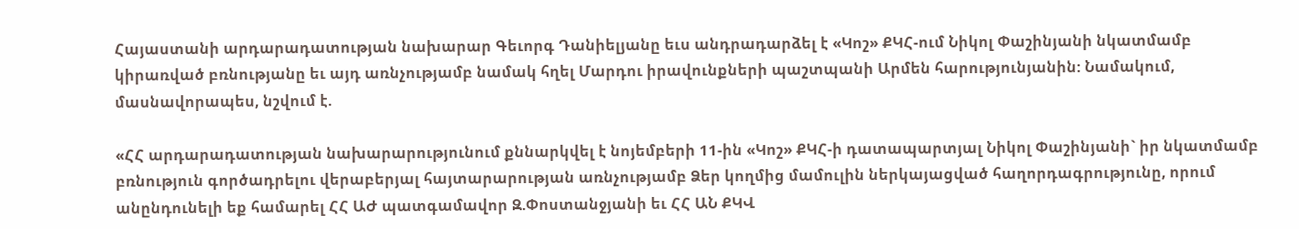Հայաստանի արդարադատության նախարար Գեւորգ Դանիելյանը եւս անդրադարձել է «Կոշ» ՔԿՀ-ում Նիկոլ Փաշինյանի նկատմամբ կիրառված բռնությանը եւ այդ առնչությամբ նամակ հղել Մարդու իրավունքների պաշտպանի Արմեն հարությունյանին: Նամակում, մասնավորապես, նշվում է.

«ՀՀ արդարադատության նախարարությունում քննարկվել է նոյեմբերի 11-ին «Կոշ» ՔԿՀ-ի դատապարտյալ Նիկոլ Փաշինյանի` իր նկատմամբ բռնություն գործադրելու վերաբերյալ հայտարարության առնչությամբ Ձեր կողմից մամուլին ներկայացված հաղորդագրությունը, որում անընդունելի եք համարել ՀՀ ԱԺ պատգամավոր Զ.Փոստանջյանի եւ ՀՀ ԱՆ ՔԿՎ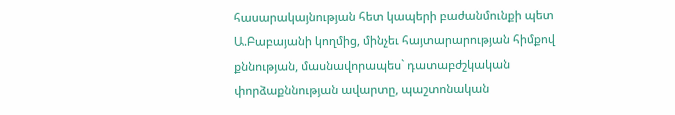հասարակայնության հետ կապերի բաժանմունքի պետ Ա.Բաբայանի կողմից, մինչեւ հայտարարության հիմքով քննության, մասնավորապես` դատաբժշկական փորձաքննության ավարտը, պաշտոնական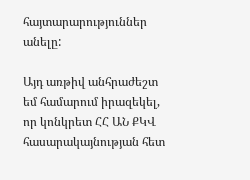հայտարարություններ անելը:

Այդ առթիվ անհրաժեշտ եմ համարում իրազեկել, որ կոնկրետ ՀՀ ԱՆ ՔԿՎ հասարակայնության հետ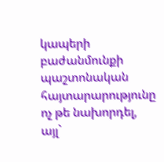կապերի բաժանմունքի պաշտոնական հայտարարությունը ոչ թե նախորդել, այլ`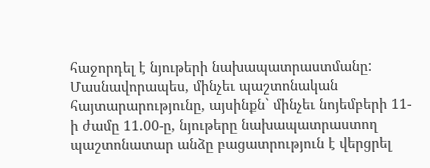հաջորդել է նյութերի նախապատրաստմանը: Մասնավորապես, մինչեւ պաշտոնական հայտարարությունը, այսինքն` մինչեւ նոյեմբերի 11-ի ժամը 11.00-ը, նյութերը նախապատրաստող պաշտոնատար անձը բացատրություն է վերցրել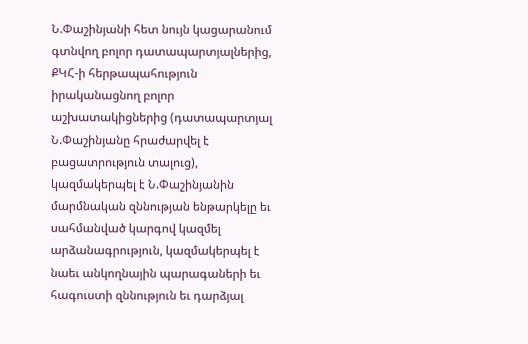Ն.Փաշինյանի հետ նույն կացարանում գտնվող բոլոր դատապարտյալներից, ՔԿՀ-ի հերթապահություն իրականացնող բոլոր աշխատակիցներից (դատապարտյալ Ն.Փաշինյանը հրաժարվել է բացատրություն տալուց), կազմակերպել է Ն.Փաշինյանին մարմնական զննության ենթարկելը եւ սահմանված կարգով կազմել արձանագրություն, կազմակերպել է նաեւ անկողնային պարագաների եւ հագուստի զննություն եւ դարձյալ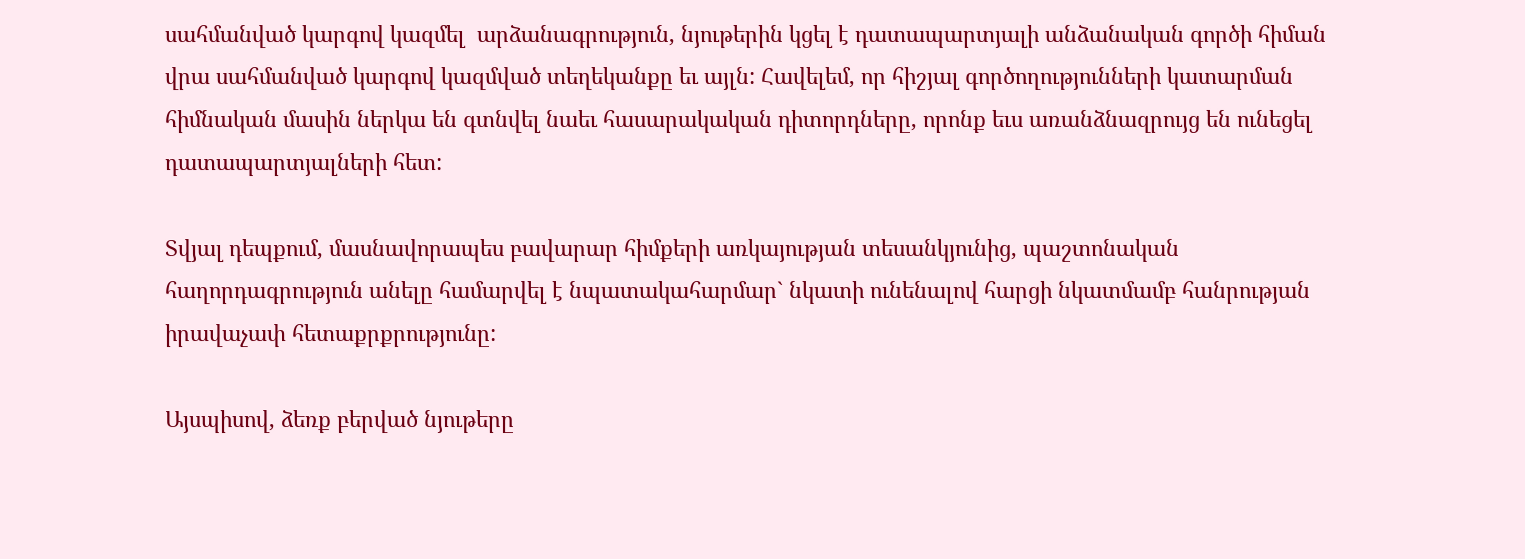սահմանված կարգով կազմել  արձանագրություն, նյութերին կցել է դատապարտյալի անձանական գործի հիման վրա սահմանված կարգով կազմված տեղեկանքը եւ այլն: Հավելեմ, որ հիշյալ գործողությունների կատարման հիմնական մասին ներկա են գտնվել նաեւ հասարակական դիտորդները, որոնք եւս առանձնազրույց են ունեցել դատապարտյալների հետ:

Տվյալ դեպքում, մասնավորապես բավարար հիմքերի առկայության տեսանկյունից, պաշտոնական հաղորդագրություն անելը համարվել է նպատակահարմար` նկատի ունենալով հարցի նկատմամբ հանրության իրավաչափ հետաքրքրությունը:

Այսպիսով, ձեռք բերված նյութերը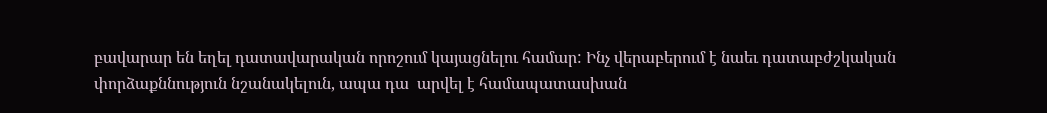բավարար են եղել դատավարական որոշում կայացնելու համար: Ինչ վերաբերում է նաեւ դատաբժշկական փորձաքննություն նշանակելուն, ապա դա  արվել է համապատասխան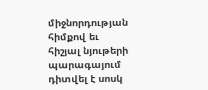միջնորդության հիմքով եւ հիշյալ նյութերի պարագայում դիտվել է սոսկ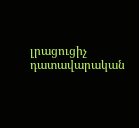լրացուցիչ դատավարական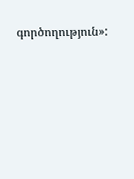գործողություն»: